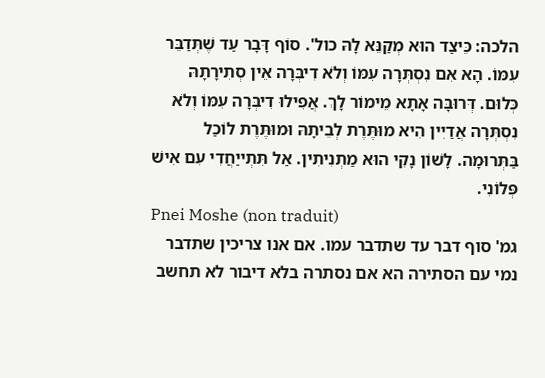הלכה: כֵּיצַד הוּא מְקַנֵּא לָהּ כול'. סוֹף דָּבָר עַד שֶׁתְּדַבֵּר עִמּוֹ. הָא אִם נִסְתְּרָה עִמּוֹ וְלֹא דִיבְּרָה אֵין סְתִירָתָהּ כְּלוּם. דְּרוּבָּה אָתָא מֵימוֹר לָךְ. אֲפִילוּ דִיבְּרָה עִמּוֹ וְלֹא נִסְתְּרָה אֲדַיִין הִיא מוּתֶּרֶת לְבֵיתָהּ וּמוּתֶּרֶת לוֹכַל בַּתְּרוּמָה. לָשׁוֹן נָקִי הוּא מַתְנִיתִין. אַל תִּתְייַחֲדִי עִם אִישׁ פְּלוֹנִי.
Pnei Moshe (non traduit)
גמ' סוף דבר עד שתדבר עמו. אם אנו צריכין שתדבר נמי עם הסתירה הא אם נסתרה בלא דיבור לא תחשב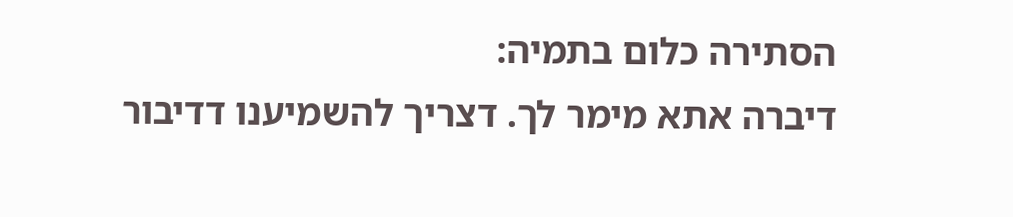הסתירה כלום בתמיה:
דיברה אתא מימר לך. דצריך להשמיענו דדיבור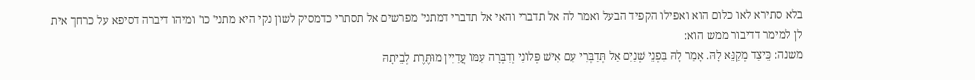בלא סתירא לאו כלום הוא ואפילו הקפיד הבעל ואמר לה אל תדברי והאי אל תדברי דמתני' מפרשים אל תסתרי כדמסיק לשון נקי היא מתני' כו' ומיהו דיברה דסיפא על כרחך אית לן למימר דדיבור ממש הוא:
משנה: כֵּיצַד מְקַנֵּא לָהּ. אָמַר לָהּ בִּפְנֵי שְׁנַיִם אַל תְּדַבְּרִי עִם אִישׁ פְּלוֹנִי וְדִבְּרָה עִמּוֹ עֲדַיִין מוּתֶּרֶת לְבֵיתָהּ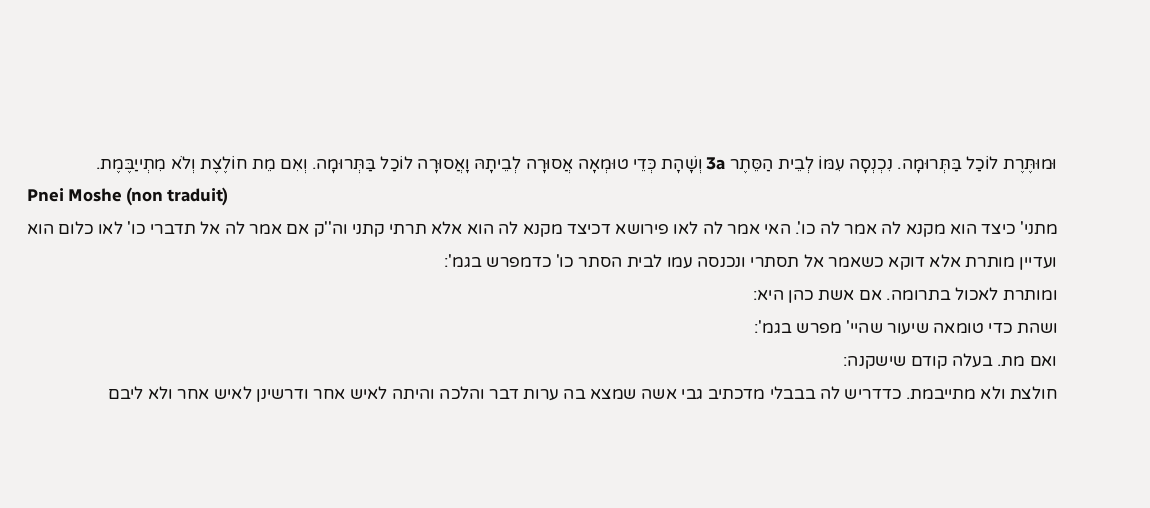וּמוּתֶּרֶת לוֹכַל בַּתְּרוּמָה. נִכְנְסָה עִמּוֹ לְבֵית הַסֵּתֶר 3a וְשָׁהָת כְּדֵי טוּמְאָה אֲסוּרָה לְבֵיתָהּ וָאֲסוּרָה לוֹכַל בַּתְּרוּמָה. וְאִם מֵת חוֹלֶצֶת וְלֹא מִתְייַבֶּמֶת.
Pnei Moshe (non traduit)
מתני' כיצד הוא מקנא לה אמר לה כו'. האי אמר לה לאו פירושא דכיצד מקנא לה הוא אלא תרתי קתני וה''ק אם אמר לה אל תדברי כו' לאו כלום הוא ועדיין מותרת אלא דוקא כשאמר אל תסתרי ונכנסה עמו לבית הסתר כו' כדמפרש בגמ':
ומותרת לאכול בתרומה. אם אשת כהן היא:
ושהת כדי טומאה שיעור שהיי' מפרש בגמ':
ואם מת. בעלה קודם שישקנה:
חולצת ולא מתייבמת. כדדריש לה בבבלי מדכתיב גבי אשה שמצא בה ערות דבר והלכה והיתה לאיש אחר ודרשינן לאיש אחר ולא ליבם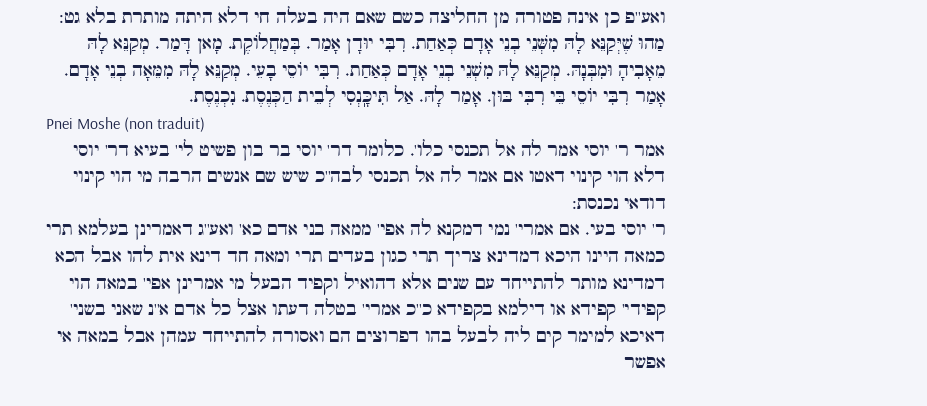ואע''פ כן אינה פטורה מן החליצה כשם שאם היה בעלה חי דלא היתה מותרת בלא גט:
מַהוּ שֶׁיְּקַנֵּא לָהּ מִשְּׁנֵי בְנֵי אָדָם כְּאַחַת. רִבִּי יוּדָן אָמַר. בְּמַחֲלוֹקֶת. מָאן דָּמַר. מְקַנֵּא לָהּ מֵאָבִיהָ וּמִבְּנָהּ. מְקַנֵּא לָהּ מִשְׁנֵי בְנֵי אָדָם כְּאַחַת. רִבִּי יוֹסֵי בָעֵי. מְקַנֵּא לָהּ מִמֵּאָה בְנֵי אָדָם. אָמַר רִבִּי יוֹסֵי בֵּי רִבִּי בּוּן. אָמַר לָהּ. אַל תִּיכָּֽנְסִי לְבֵית הַכְּנֶסֶת. נִכְנֶסֶת.
Pnei Moshe (non traduit)
אמר ר' יוסי אמר לה אל תכנסי כלו'. כלומר דר' יוסי בר בון פשיט לי' בעיא דר' יוסי דלא הוי קינוי דאטו אם אמר לה אל תכנסי לבה''כ שיש שם אנשים הרבה מי הוי קינוי דודאי נכנסת:
ר' יוסי בעי. אם אמרי' נמי דמקנא לה אפי' ממאה בני אדם כא' ואע''ג דאמרינן בעלמא תרי כמאה היינו היכא דמדינא צריך תרי כגון בעדים תרי ומאה חד דינא אית להו אבל הכא דמדינא מותר להתייחד עם שנים אלא דהואיל וקפיד הבעל מי אמרינן אפי' במאה הוי קפידי' קפידא או דילמא בקפידא כ''כ אמרי' בטלה דעתו אצל כל אדם א''נ שאני בשני' דאיכא למימר קים ליה לבעל בהו דפרוצים הם ואסורה להתייחד עמהן אבל במאה אי אפשר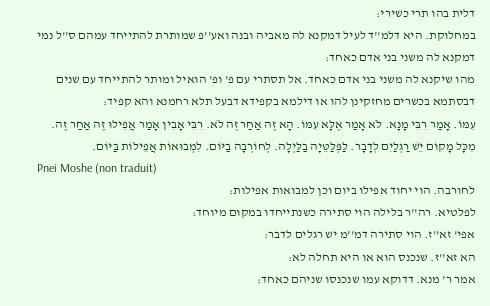דלית בהו תרי כשירי:
במחלוקת. היא דלמ''ד לעיל דמקנא לה מאביה ובנה ואע''פ שמותרת להתייחד עמהם ס''ל נמי דמקנא לה משני בני אדם כאחד:
מהו שיקנא לה משני בני אדם כאחד. אל תסתרי עם פ' ופ' הואיל ומותר להתייחד עם שנים דבסתמא בכשרים מחזקינן להו או דילמא בקפידא דבעל תלא רחמנא והא קפיד:
עִמּוֹ. אָמַר רִבִּי מָנָא. לֹא אָמַר אֶלָּא עִמּוֹ. הָא זֶה אַחַר זֶה לֹא. רִבִּי אָבִין אָמַר אֲפִילוּ זֶה אַחַר זֶה. מִכָּל מָקוֹם יֵשׁ רַגְלַיִם לְדָבָר. לַפְּלַטֵּיָה בַלַּיְלָה. לְחוֹרְבָה בַיּוֹם. לִמְבוּאוֹת אֲפֵילוֹת בַּיּוֹם.
Pnei Moshe (non traduit)
לחורבה. הוי יחוד אפילו ביום וכן למבואות אפילות:
לפלטיא. רה''ר בלילה הוי סתירה כשנתייחדו במקום מיוחד:
אפי' זא''ז. הוי סתירה דמ''מ יש רגלים לדבר:
הא זא''ז. שנכנס הוא או היא תחלה לא:
אמר ר' מנא. דדוקא עמו שנכנסו שניהם כאחד: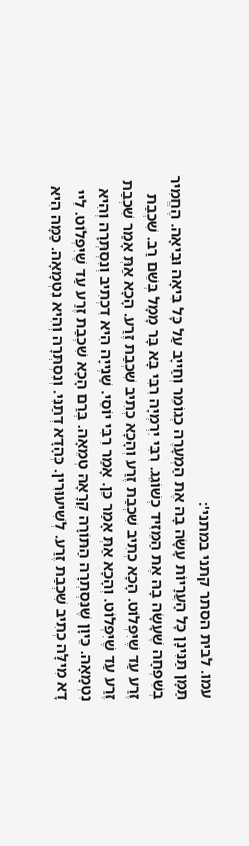עמו. לבית הסתר קתני במתני':
תַּמָּן תַּנִּינָן כָּל הָעֲרָיוֹת עָשָׂה בָהּ אֶת הַמְעָרֶה כְגוֹמֵר וְחַייָב עַל כָּל בִּיאָה וּבִיאָה. הֶחֱמִיר בְשִׁפְחָה שֶׁעָשָׂה בָהּ אֶת הַמֵּזִיד כְשׁוֹגֵג. רִבִּי יִרְמְיָה רִבִּי בָּא בָּר מָמָל בְּשֵׁם רַב. שִׁכְבַת זֶרַע עַד שֶׁיִּפְלוֹט. הָכָא כְתִיב שִׁכְבַת זֶרַע וְהָכָא כְתִיב שִׁכְבַת זֶרַע. הָכָא אַתְּ אָמַר שִׁכְבַת זֶרַע עַד שֶׁיִּפְלוֹט. וְהָכָא אַתְּ אָמַר כֵּן. אָמַר רִבִּי יוֹסֵי. שַׁנְייָה הִיא דִכְתִיב וְנִסְתְּרָה וְהִיא נִטְמָאָה. כֵּיוָן שֶׁנִּסְתְרָה הַתּוֹרָה קְרָאָהּ טְמֵאָה. בְּרַם הָכָא שִׁכְבַת זֶרַע עַד שֶׁיִּפְלוֹט. לֵיי דָא מִילָּה כְתִיב שִׁכְבַת זֶרַע. לְשִׁיעוּרִין. כְּהָדָא דְתַנִּי. וְנִסְתְּרָה וְהִיא נִטְמָאָה. כַּמָּה הִיא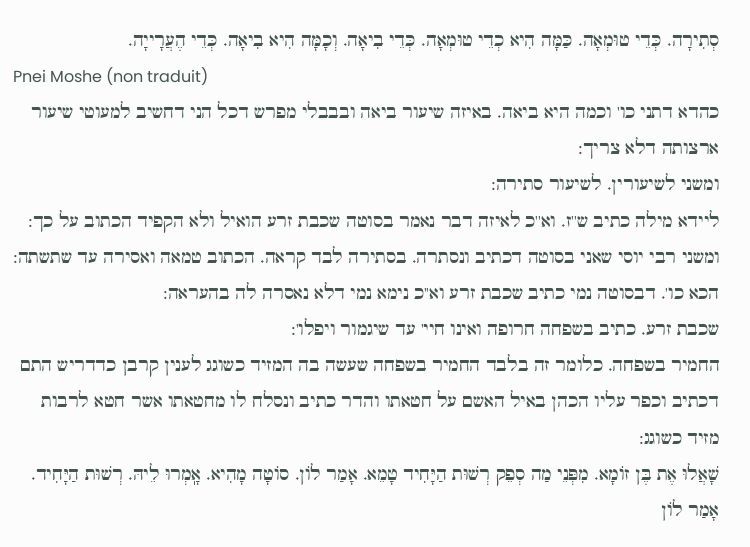סְתִירָה. כְּדֵי טוּמְאָה. כַּמָּה הִיא כְדֵי טוּמְאָה. כְּדֵי בִיאָה. וְכָמָּה הִיא בִיאָה. כְּדֵי הֶעֲרָייָה.
Pnei Moshe (non traduit)
כהדא דתני כו' וכמה היא ביאה. באיזה שיעור ביאה ובבבלי מפרש דכל הני דחשיב למעוטי שיעור ארצותה דלא צריך:
ומשני לשיעורין. לשיעור סתירה:
ליידא מילה כתיב ש''ז. וא''כ לאיזה דבר נאמר בסוטה שכבת זרע הואיל ולא הקפיד הכתוב על כך:
ומשני רבי יוסי שאני בסוטה דכתיב ונסתרה. בסתירה לבד קראה. הכתוב טמאה ואסירה עד שתשתה:
הכא כו'. דבסוטה נמי כתיב שכבת זרע וא''כ נימא נמי דלא נאסרה לה בהעראה:
שכבת זרע. כתיב בשפחה חרופה ואינו חיי' עד שיגמור ויפלו':
החמיר בשפחה. כלומר זה בלבד החמיר בשפחה שעשה בה המזיד כשוגג לענין קרבן כדדריש התם דכתיב וכפר עליו הכהן באיל האשם על חטאתו והדר כתיב ונסלח לו מחטאתו אשר חטא לרבות מזיד כשוגג:
שָׁאֲלוּ אֶת בֶּן זוֹמָא. מִפְּנֵי מַה סְפֵק רְשׁוּת הַיָּחִיד טָמֵא. אָמַר לוֹן. סוֹטָה מָהִיא. אָֽמְרוּ לֵיהּ. רְשׁוּת הַיָּחִיד. אָמַר לוֹן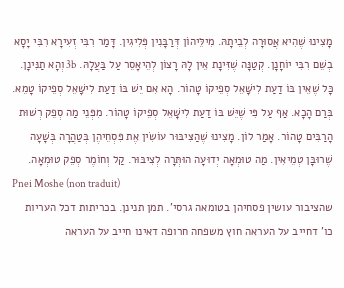מָצִינוּ שֶׁהִיא אֲסוּרָה לְבֵיתָהּ. מִילֵּיהוֹן דְּרַבָּנִין פְּלִיגִין. דָּמַר רִבִּי זְעִירָא רִבִּי יָסָא בְשֵׁם רִבִּי יוֹחָנָן. קְטַנָּה שֶׁזִּינָת אֵין לָהּ רָצוֹן לְהֵיאָסֵר עַל בַּעֲלָהּ. 3b וְהָא תַנִּינָן. כָּל שֶׁאֵין בּוֹ דַעַת לִישָּׁאֵל סְפֵיקוֹ טָהוֹר. הָא אִם יֵשׁ בּוֹ דַעַת לִישָּׁאֵל סְפֵיקוֹ טָמֵא. בְּרַם הָכָא. אַף עַל פִּי שֶׁיֵּשׁ בּוֹ דַעַת לִישָּׁאֵל סְפֵיקוֹ טָהוֹר. מִפְּנֵי מַה סְפֵק רְשׁוּת הָרַבִּים טָהוֹר. אָמַר לוֹן. מָצִינוּ שֶׁהַצִּיבּוּר עוֹשִׂין אֶת פִּסְחֵיהֶן בְּטַהֲרָה בְּשָׁעָה שֶׁרוּבָּן טְמֵיאִין. מַה טוּמְאָה יְדוּעָה הוּתְּרָה לְצִיבּוּר. קַל וְחוֹמֶר סְפֵק טוּמְאָה.
Pnei Moshe (non traduit)
שהציבור עושין פסחיהן בטומאה גרסי'. תמן תנינן. בכריתות דכל העריות כו' דחייב על העראה חוץ משפחה חרופה דאינו חייב על העראה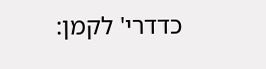כדדרי' לקמן: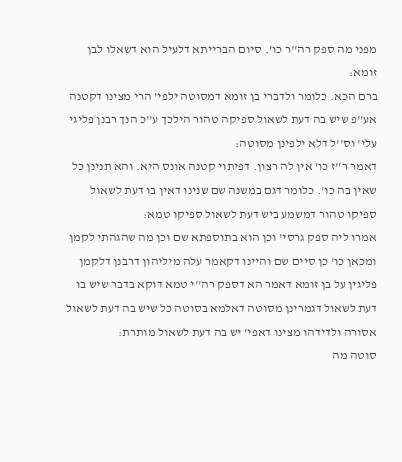מפני מה ספק רה''ר כו'. סיום הברייתא דלעיל הוא דשאלו לבן זומא:
ברם הכא. כלומר ולדברי בן זומא דמסוטה ילפי' הרי מצינו דקטנה אע''פ שיש בה דעת לשאול ספיקה טהור הילכך ע''כ הנך רבנן פליגי עלי' וס''ל דלא ילפינן מסוטה:
דאמר ר''ז כו' אין לה רצון. דפיתוי קטנה אונס היא. והא תנינן כל שאין בה כו'. כלומר דגם במשנה שם שנינו דאין בו דעת לשאול ספיקו טהור דמשמע ביש דעת לשאול ספיקו טמא:
אמרו ליה ספק גרסי' וכן הוא בתוספתא שם וכן מה שהגהתי לקמן ומכאן כו' כן סיים שם והיינו דקאמר עלה מיליהון דרבנן דלקמן פליגין על בן זומא דאמר הא דספק רה''י טמא דוקא בדבר שיש בו דעת לשאול דגמרינן מסוטה דאלמא בסוטה כל שיש בה דעת לשאול אסורה ולדידהו מצינו דאפי' יש בה דעת לשאול מותרת:
סוטה מה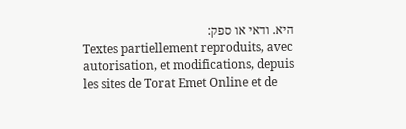היא. ודאי או ספק:
Textes partiellement reproduits, avec autorisation, et modifications, depuis les sites de Torat Emet Online et de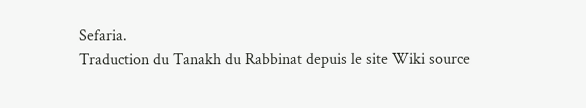Sefaria.
Traduction du Tanakh du Rabbinat depuis le site Wiki source